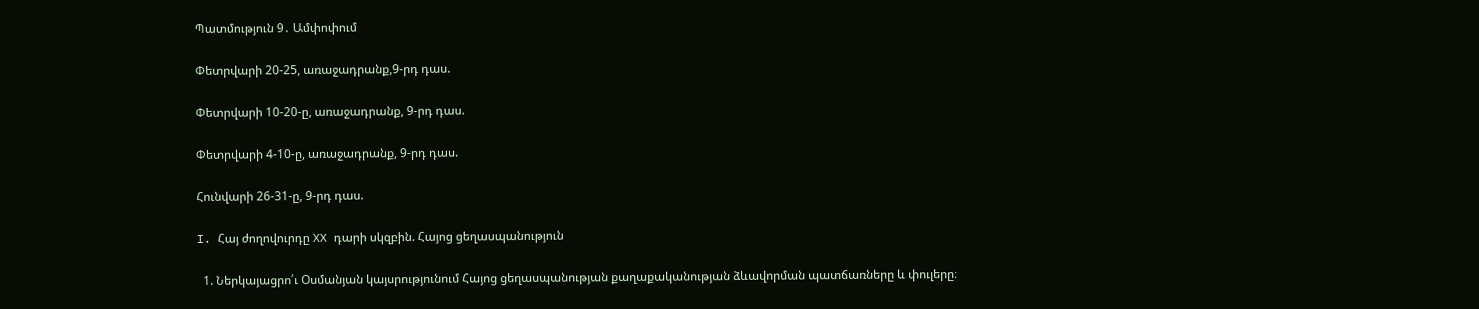Պատմություն 9․ Ամփոփում

Փետրվարի 20-25, առաջադրանք,9-րդ դաս.

Փետրվարի 10-20-ը, առաջադրանք, 9-րդ դաս.

Փետրվարի 4-10-ը, առաջադրանք, 9-րդ դաս.

Հունվարի 26-31-ը, 9-րդ դաս.

I. Հայ ժողովուրդը XX դարի սկզբին. Հայոց ցեղասպանություն

  1. Ներկայացրո՛ւ Օսմանյան կայսրությունում Հայոց ցեղասպանության քաղաքականության ձևավորման պատճառները և փուլերը։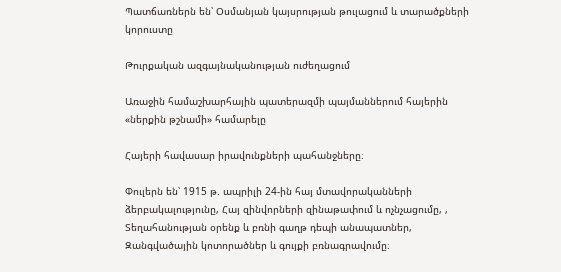Պատճառներն են՝ Օսմանյան կայսրության թուլացում և տարածքների կորուստը

Թուրքական ազգայնականության ուժեղացում

Առաջին համաշխարհային պատերազմի պայմաններում հայերին «ներքին թշնամի» համարելը

Հայերի հավասար իրավունքների պահանջները։

Փուլերն են՝ 1915 թ. ապրիլի 24-ին հայ մտավորականների ձերբակալությունը, Հայ զինվորների զինաթափում և ոչնչացումը, , Տեղահանության օրենք և բռնի գաղթ դեպի անապատներ, Զանգվածային կոտորածներ և գույքի բռնագրավումը։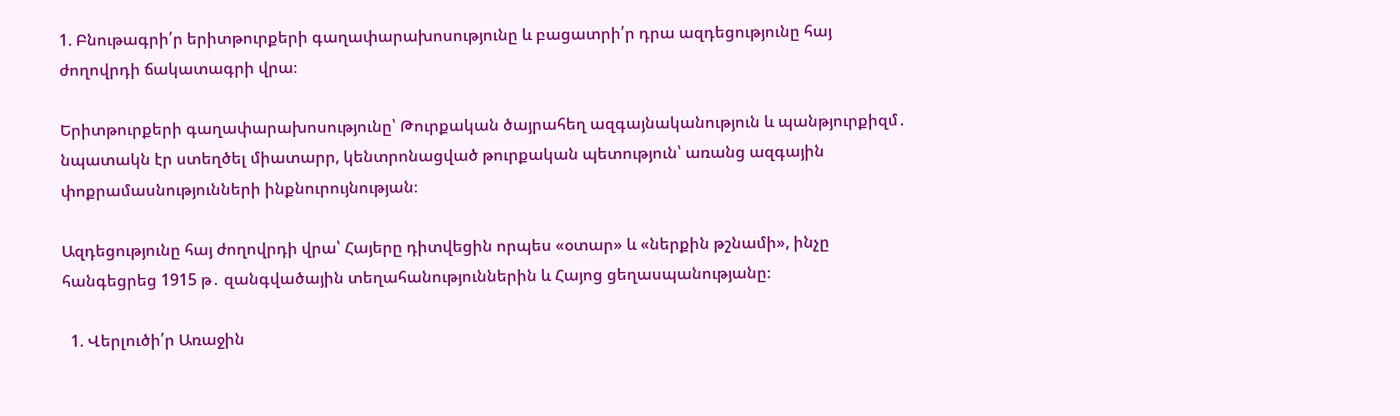1. Բնութագրի՛ր երիտթուրքերի գաղափարախոսությունը և բացատրի՛ր դրա ազդեցությունը հայ ժողովրդի ճակատագրի վրա։

Երիտթուրքերի գաղափարախոսությունը՝ Թուրքական ծայրահեղ ազգայնականություն և պանթյուրքիզմ․ նպատակն էր ստեղծել միատարր, կենտրոնացված թուրքական պետություն՝ առանց ազգային փոքրամասնությունների ինքնուրույնության։

Ազդեցությունը հայ ժողովրդի վրա՝ Հայերը դիտվեցին որպես «օտար» և «ներքին թշնամի», ինչը հանգեցրեց 1915 թ․ զանգվածային տեղահանություններին և Հայոց ցեղասպանությանը։

  1. Վերլուծի՛ր Առաջին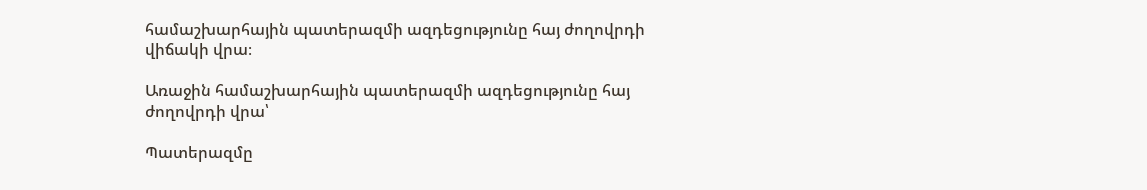համաշխարհային պատերազմի ազդեցությունը հայ ժողովրդի վիճակի վրա։

Առաջին համաշխարհային պատերազմի ազդեցությունը հայ ժողովրդի վրա՝

Պատերազմը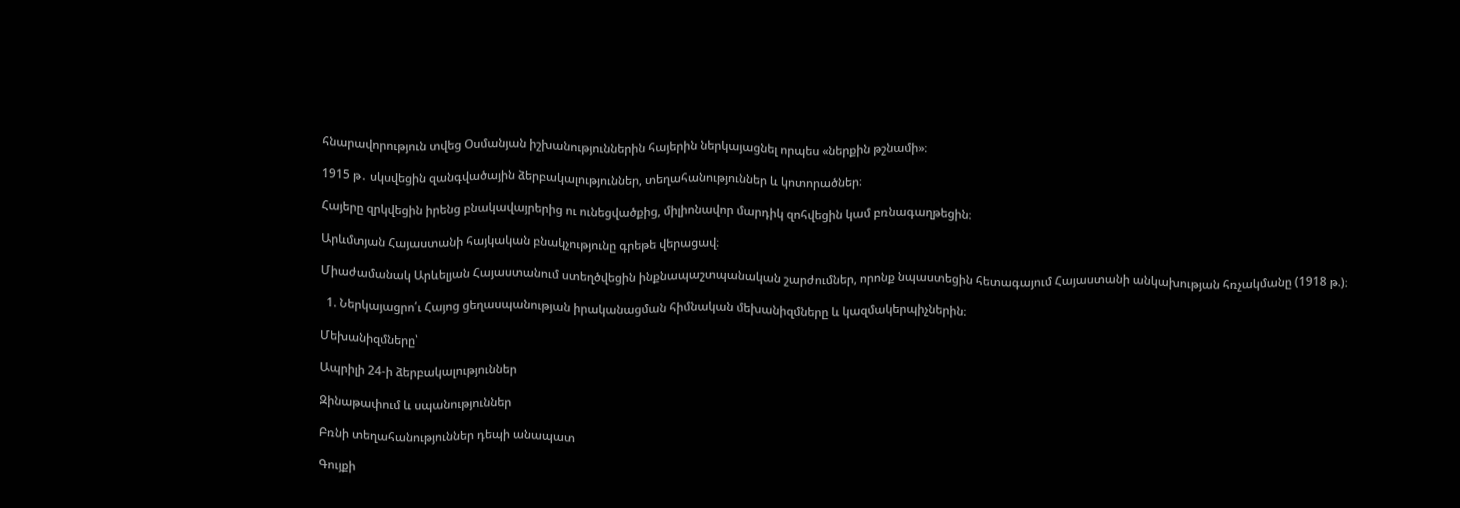հնարավորություն տվեց Օսմանյան իշխանություններին հայերին ներկայացնել որպես «ներքին թշնամի»։

1915 թ․ սկսվեցին զանգվածային ձերբակալություններ, տեղահանություններ և կոտորածներ։

Հայերը զրկվեցին իրենց բնակավայրերից ու ունեցվածքից, միլիոնավոր մարդիկ զոհվեցին կամ բռնագաղթեցին։

Արևմտյան Հայաստանի հայկական բնակչությունը գրեթե վերացավ։

Միաժամանակ Արևելյան Հայաստանում ստեղծվեցին ինքնապաշտպանական շարժումներ, որոնք նպաստեցին հետագայում Հայաստանի անկախության հռչակմանը (1918 թ.)։

  1. Ներկայացրո՛ւ Հայոց ցեղասպանության իրականացման հիմնական մեխանիզմները և կազմակերպիչներին։

Մեխանիզմները՝

Ապրիլի 24-ի ձերբակալություններ

Զինաթափում և սպանություններ

Բռնի տեղահանություններ դեպի անապատ

Գույքի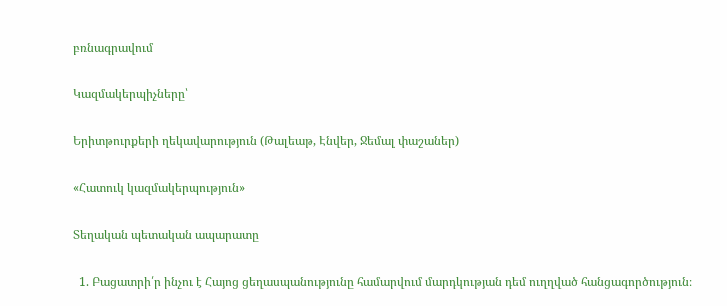բռնագրավում

Կազմակերպիչները՝

Երիտթուրքերի ղեկավարություն (Թալեաթ, Էնվեր, Ջեմալ փաշաներ)

«Հատուկ կազմակերպություն»

Տեղական պետական ապարատը

  1. Բացատրի՛ր ինչու է Հայոց ցեղասպանությունը համարվում մարդկության դեմ ուղղված հանցագործություն։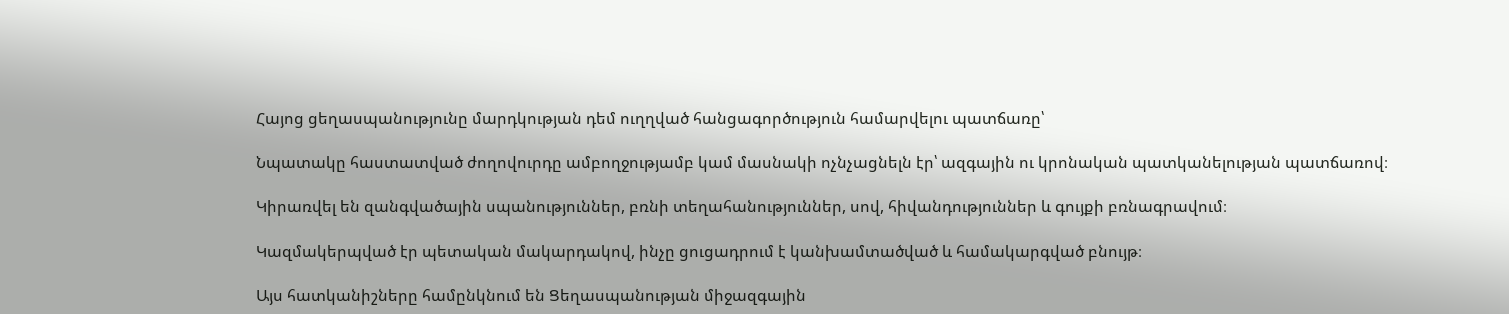Հայոց ցեղասպանությունը մարդկության դեմ ուղղված հանցագործություն համարվելու պատճառը՝

Նպատակը հաստատված ժողովուրդը ամբողջությամբ կամ մասնակի ոչնչացնելն էր՝ ազգային ու կրոնական պատկանելության պատճառով։

Կիրառվել են զանգվածային սպանություններ, բռնի տեղահանություններ, սով, հիվանդություններ և գույքի բռնագրավում։

Կազմակերպված էր պետական մակարդակով, ինչը ցուցադրում է կանխամտածված և համակարգված բնույթ։

Այս հատկանիշները համընկնում են Ցեղասպանության միջազգային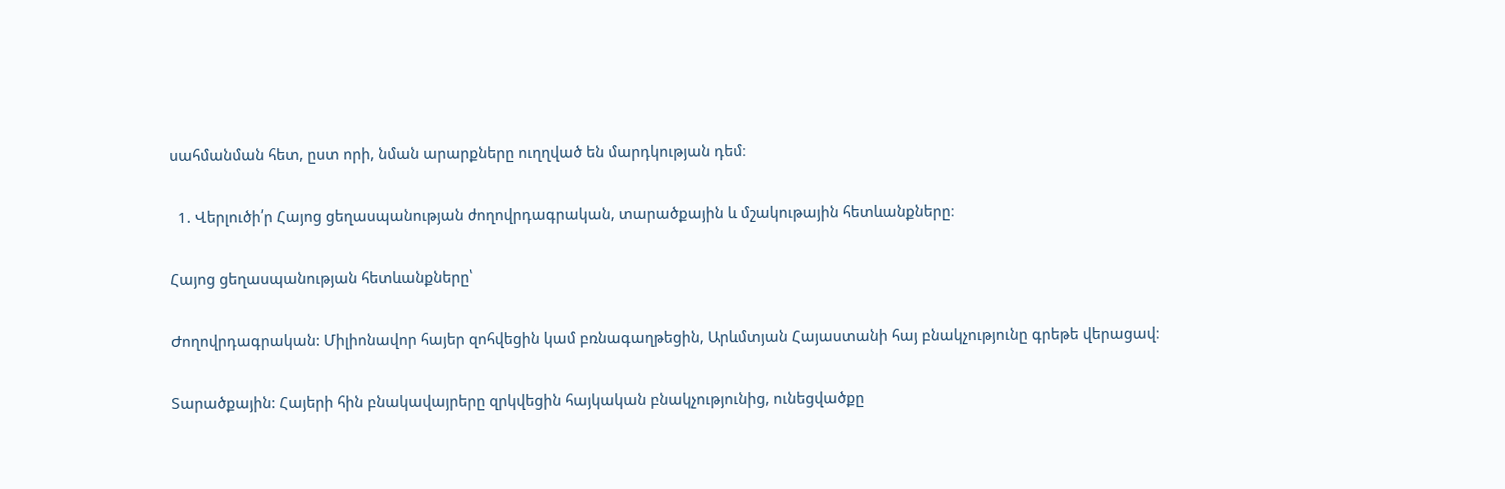սահմանման հետ, ըստ որի, նման արարքները ուղղված են մարդկության դեմ։

  1. Վերլուծի՛ր Հայոց ցեղասպանության ժողովրդագրական, տարածքային և մշակութային հետևանքները։

Հայոց ցեղասպանության հետևանքները՝

Ժողովրդագրական: Միլիոնավոր հայեր զոհվեցին կամ բռնագաղթեցին, Արևմտյան Հայաստանի հայ բնակչությունը գրեթե վերացավ։

Տարածքային: Հայերի հին բնակավայրերը զրկվեցին հայկական բնակչությունից, ունեցվածքը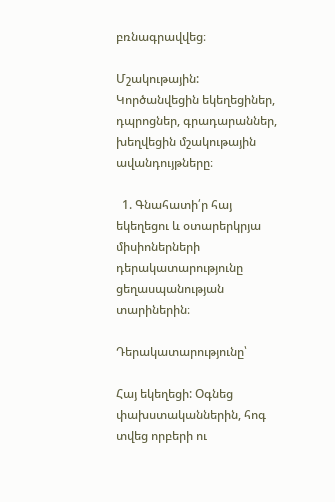բռնագրավվեց։

Մշակութային: Կործանվեցին եկեղեցիներ, դպրոցներ, գրադարաններ, խեղվեցին մշակութային ավանդույթները։

  1. Գնահատի՛ր հայ եկեղեցու և օտարերկրյա միսիոներների դերակատարությունը ցեղասպանության տարիներին։

Դերակատարությունը՝

Հայ եկեղեցի: Օգնեց փախստականներին, հոգ տվեց որբերի ու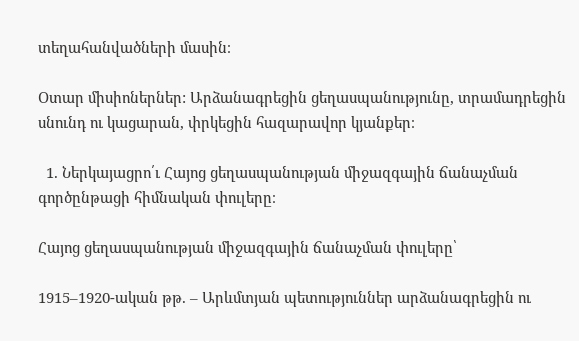տեղահանվածների մասին։

Օտար միսիոներներ: Արձանագրեցին ցեղասպանությունը, տրամադրեցին սնունդ ու կացարան, փրկեցին հազարավոր կյանքեր։

  1. Ներկայացրո՛ւ Հայոց ցեղասպանության միջազգային ճանաչման գործընթացի հիմնական փուլերը։

Հայոց ցեղասպանության միջազգային ճանաչման փուլերը՝

1915–1920-ական թթ. – Արևմտյան պետություններ արձանագրեցին ու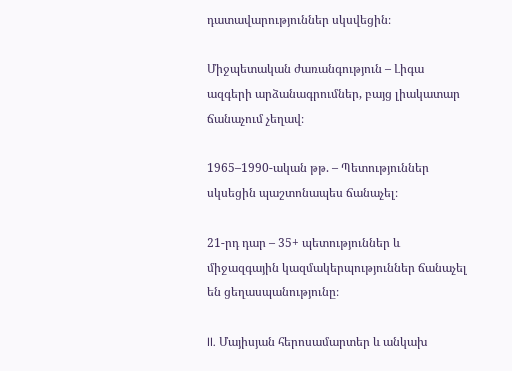դատավարություններ սկսվեցին։

Միջպետական ժառանգություն – Լիգա ազգերի արձանագրումներ, բայց լիակատար ճանաչում չեղավ։

1965–1990-ական թթ. – Պետություններ սկսեցին պաշտոնապես ճանաչել։

21-րդ դար – 35+ պետություններ և միջազգային կազմակերպություններ ճանաչել են ցեղասպանությունը։

II. Մայիսյան հերոսամարտեր և անկախ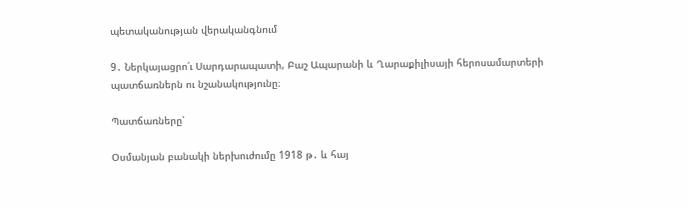պետականության վերականգնում

9․ Ներկայացրո՛ւ Սարդարապատի, Բաշ Ապարանի և Ղարաքիլիսայի հերոսամարտերի պատճառներն ու նշանակությունը։

Պատճառները՝

Օսմանյան բանակի ներխուժումը 1918 թ․ և հայ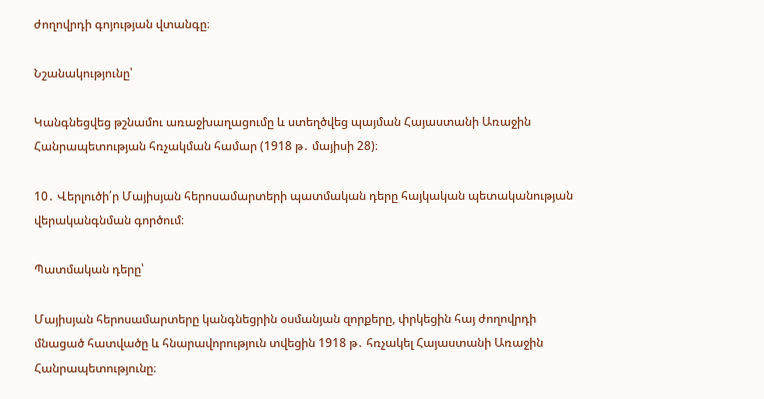ժողովրդի գոյության վտանգը։

Նշանակությունը՝

Կանգնեցվեց թշնամու առաջխաղացումը և ստեղծվեց պայման Հայաստանի Առաջին Հանրապետության հռչակման համար (1918 թ․ մայիսի 28)։

10․ Վերլուծի՛ր Մայիսյան հերոսամարտերի պատմական դերը հայկական պետականության վերականգնման գործում։

Պատմական դերը՝

Մայիսյան հերոսամարտերը կանգնեցրին օսմանյան զորքերը, փրկեցին հայ ժողովրդի մնացած հատվածը և հնարավորություն տվեցին 1918 թ․ հռչակել Հայաստանի Առաջին Հանրապետությունը։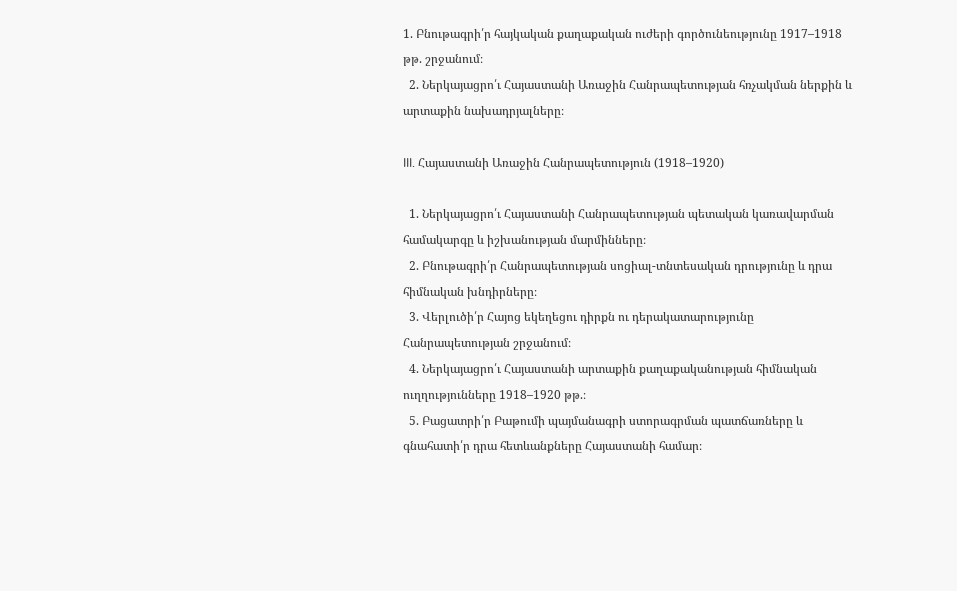1. Բնութագրի՛ր հայկական քաղաքական ուժերի գործունեությունը 1917–1918 թթ. շրջանում։
  2. Ներկայացրո՛ւ Հայաստանի Առաջին Հանրապետության հռչակման ներքին և արտաքին նախադրյալները։

III. Հայաստանի Առաջին Հանրապետություն (1918–1920)

  1. Ներկայացրո՛ւ Հայաստանի Հանրապետության պետական կառավարման համակարգը և իշխանության մարմինները։
  2. Բնութագրի՛ր Հանրապետության սոցիալ-տնտեսական դրությունը և դրա հիմնական խնդիրները։
  3. Վերլուծի՛ր Հայոց եկեղեցու դիրքն ու դերակատարությունը Հանրապետության շրջանում։
  4. Ներկայացրո՛ւ Հայաստանի արտաքին քաղաքականության հիմնական ուղղությունները 1918–1920 թթ.։
  5. Բացատրի՛ր Բաթումի պայմանագրի ստորագրման պատճառները և գնահատի՛ր դրա հետևանքները Հայաստանի համար։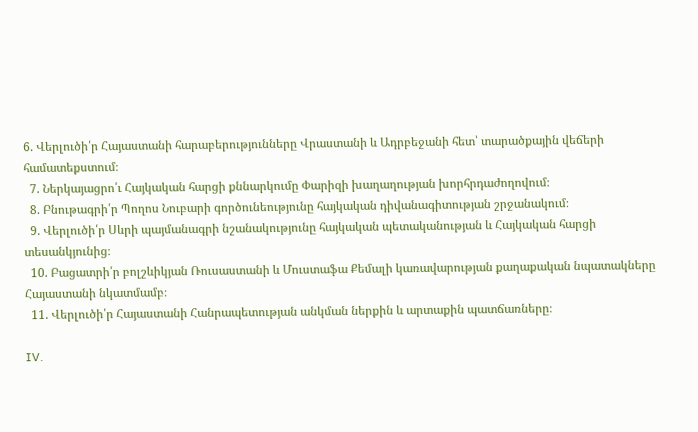6. Վերլուծի՛ր Հայաստանի հարաբերությունները Վրաստանի և Ադրբեջանի հետ՝ տարածքային վեճերի համատեքստում։
  7. Ներկայացրո՛ւ Հայկական հարցի քննարկումը Փարիզի խաղաղության խորհրդաժողովում։
  8. Բնութագրի՛ր Պողոս Նուբարի գործունեությունը հայկական դիվանագիտության շրջանակում։
  9. Վերլուծի՛ր Սևրի պայմանագրի նշանակությունը հայկական պետականության և Հայկական հարցի տեսանկյունից։
  10. Բացատրի՛ր բոլշևիկյան Ռուսաստանի և Մուստաֆա Քեմալի կառավարության քաղաքական նպատակները Հայաստանի նկատմամբ։
  11. Վերլուծի՛ր Հայաստանի Հանրապետության անկման ներքին և արտաքին պատճառները։

IV.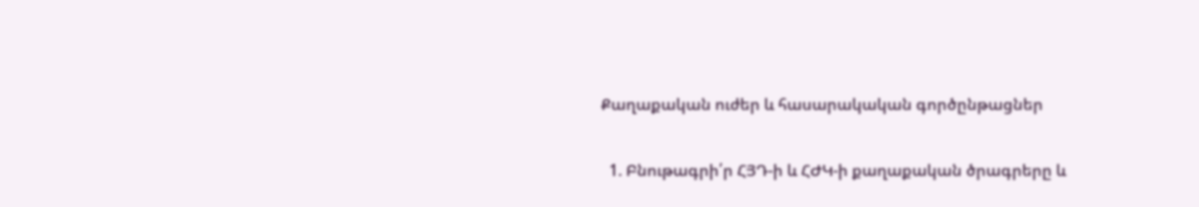Քաղաքական ուժեր և հասարակական գործընթացներ

  1. Բնութագրի՛ր ՀՅԴ-ի և ՀԺԿ-ի քաղաքական ծրագրերը և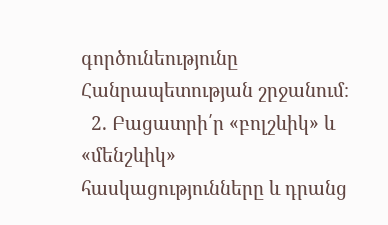գործունեությունը Հանրապետության շրջանում։
  2. Բացատրի՛ր «բոլշևիկ» և «մենշևիկ» հասկացությունները և դրանց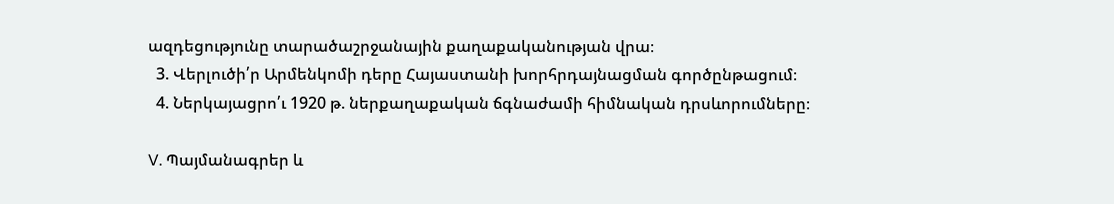ազդեցությունը տարածաշրջանային քաղաքականության վրա։
  3. Վերլուծի՛ր Արմենկոմի դերը Հայաստանի խորհրդայնացման գործընթացում։
  4. Ներկայացրո՛ւ 1920 թ. ներքաղաքական ճգնաժամի հիմնական դրսևորումները։

V. Պայմանագրեր և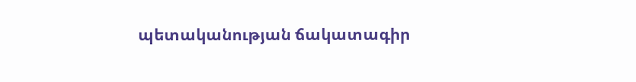պետականության ճակատագիր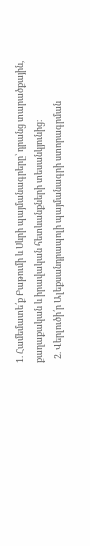1. Համեմատե՛ք Բաթումի և Սևրի պայմանագրերը՝ դրանց տարածքային, քաղաքական և իրավական հետևանքների տեսանկյունից։
  2. Վերլուծի՛ր Ալեքսանդրապոլի պայմանագրի ստորագրման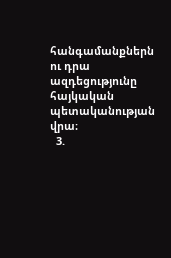հանգամանքներն ու դրա ազդեցությունը հայկական պետականության վրա։
  3.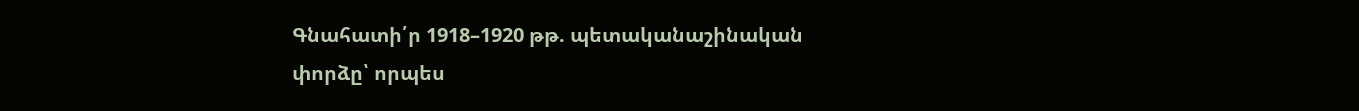Գնահատի՛ր 1918–1920 թթ. պետականաշինական փորձը՝ որպես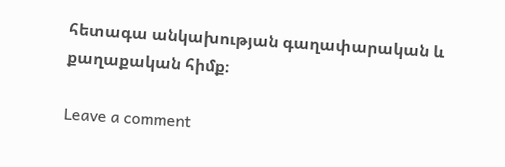հետագա անկախության գաղափարական և քաղաքական հիմք։

Leave a comment